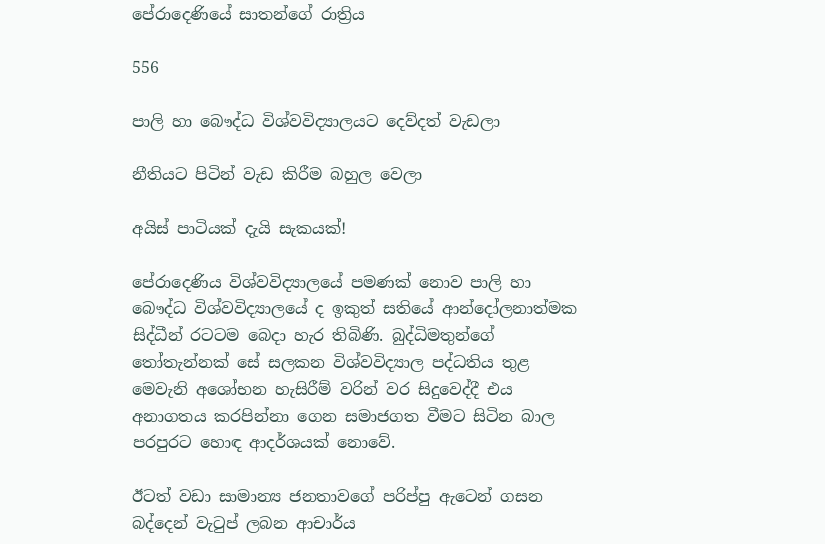පේරාදෙණියේ සාතන්ගේ රාත්‍රිය

556

පාලි හා බෞද්ධ විශ්වවිද්‍යාලයට දෙව්දත් වැඩලා

නීතියට පිටින් වැඩ කිරීම බහුල වෙලා

අයිස් පාටියක් දැයි සැකයක්!

පේරාදෙණිය විශ්වවිද්‍යාලයේ පමණක් නොව පාලි හා බෞද්ධ විශ්වවිද්‍යාලයේ ද ඉකුත් සතියේ ආන්දෝලනාත්මක සිද්ධීන් රටටම බෙදා හැර තිබිණි. බුද්ධිමතුන්ගේ තෝතැන්නක් සේ සලකන විශ්වවිද්‍යාල පද්ධතිය තුළ මෙවැනි අශෝභන හැසිරීම් වරින් වර සිදුවෙද්දී එය අනාගතය කරපින්නා ගෙන සමාජගත වීමට සිටින බාල පරපුරට හොඳ ආදර්ශයක් නොවේ.

ඊටත් වඩා සාමාන්‍ය ජනතාවගේ පරිප්පු ඇටෙන් ගසන බද්දෙන් වැටුප් ලබන ආචාර්ය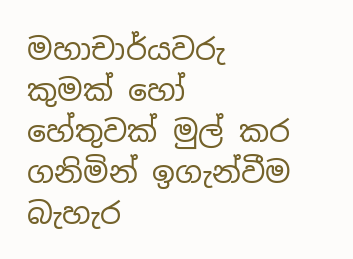මහාචාර්යවරු කුමක් හෝ හේතුවක් මුල් කර ගනිමින් ඉගැන්වීම බැහැර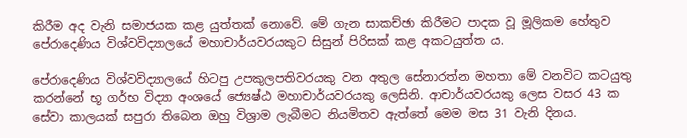කිරීම අද වැනි සමාජයක කළ යුත්තක් නොවේ. මේ ගැන සාකච්ඡා කිරීමට පාදක වූ මූලිකම හේතුව පේරාදෙණිය විශ්වවිද්‍යාලයේ මහාචාර්යවරයකුට සිසුන් පිරිසක් කළ අකටයුත්ත ය.

පේරාදෙණිය විශ්වවිද්‍යාලයේ හිටපු උපකුලපතිවරයකු වන අතුල සේනාරත්න මහතා මේ වනවිට කටයුතු කරන්නේ භූ ගර්භ විද්‍යා අංශයේ ජ්‍යෙෂ්ඨ මහාචාර්යවරයකු ලෙසිනි. ආචාර්යවරයකු ලෙස වසර 43 ක සේවා කාලයක් සපුරා තිබෙන ඔහු විශ්‍රාම ලැබීමට නියමිතව ඇත්තේ මෙම මස 31 වැනි දිනය.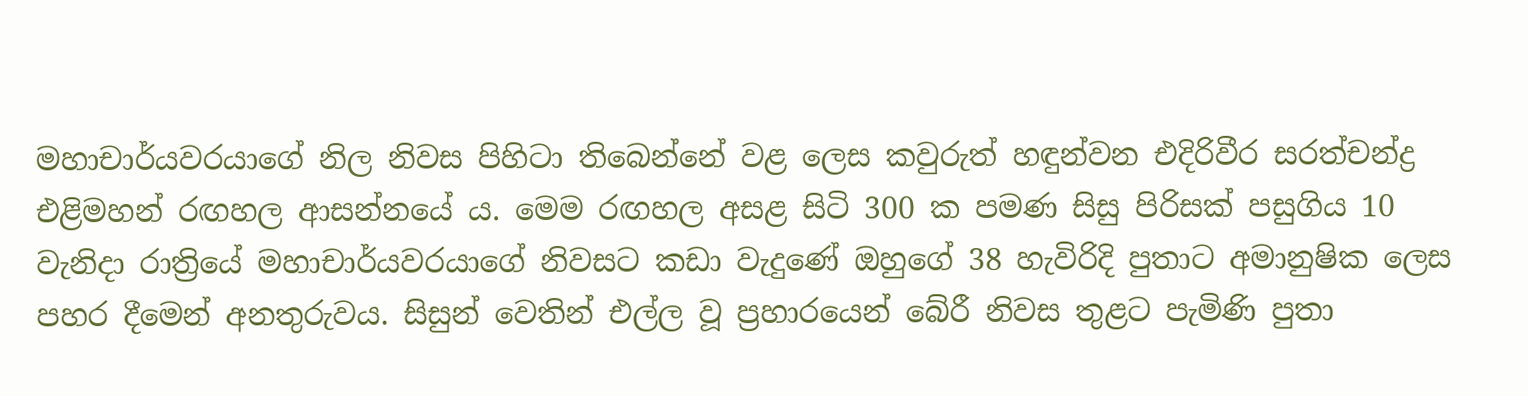මහාචාර්යවරයාගේ නිල නිවස පිහිටා තිබෙන්නේ වළ ලෙස කවුරුත් හඳුන්වන එදිරිවීර සරත්චන්ද්‍ර එළිමහන් රඟහල ආසන්නයේ ය. මෙම රඟහල අසළ සිටි 300 ක පමණ සිසු පිරිසක් පසුගිය 10 වැනිදා රාත්‍රියේ මහාචාර්යවරයාගේ නිවසට කඩා වැදුණේ ඔහුගේ 38 හැවිරිදි පුතාට අමානුෂික ලෙස පහර දීමෙන් අනතුරුවය. සිසුන් වෙතින් එල්ල වූ ප්‍රහාරයෙන් බේරී නිවස තුළට පැමිණි පුතා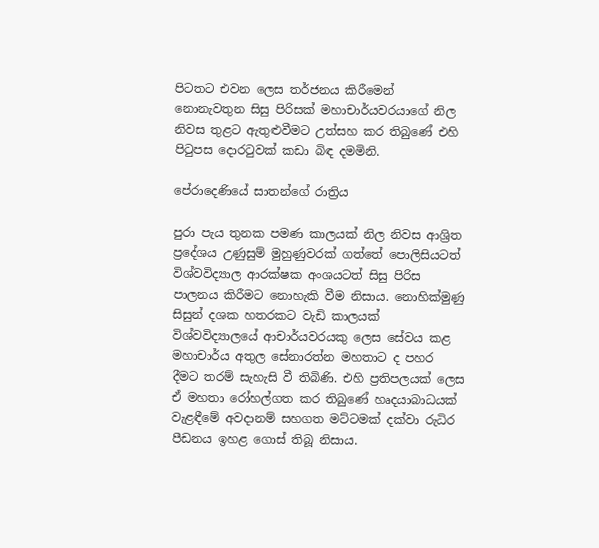පිටතට එවන ලෙස තර්ජනය කිරීමෙන් නොනැවතුන සිසු පිරිසක් මහාචාර්යවරයාගේ නිල නිවස තුළට ඇතුළුවීමට උත්සහ කර තිබුණේ එහි පිටුපස දොරටුවක් කඩා බිඳ දමමිනි.

පේරාදෙණියේ සාතන්ගේ රාත්‍රිය

පුරා පැය තුනක පමණ කාලයක් නිල නිවස ආශ්‍රිත ප්‍රදේශය උණුසුම් මුහුණුවරක් ගත්තේ පොලිසියටත් විශ්වවිද්‍යාල ආරක්ෂක අංශයටත් සිසු පිරිස පාලනය කිරීමට නොහැකි වීම නිසාය. නොහික්මුණු සිසුන් දශක හතරකට වැඩි කාලයක් විශ්වවිද්‍යාලයේ ආචාර්යවරයකු ලෙස සේවය කළ මහාචාර්ය අතුල සේනාරත්න මහතාට ද පහර දීමට තරම් සැහැසි වී තිබිණි. එහි ප්‍රතිපලයක් ලෙස ඒ මහතා රෝහල්ගත කර තිබුණේ හෘදයාබාධයක් වැළඳීමේ අවදානම් සහගත මට්ටමක් දක්වා රුධිර පීඩනය ඉහළ ගොස් තිබූ නිසාය.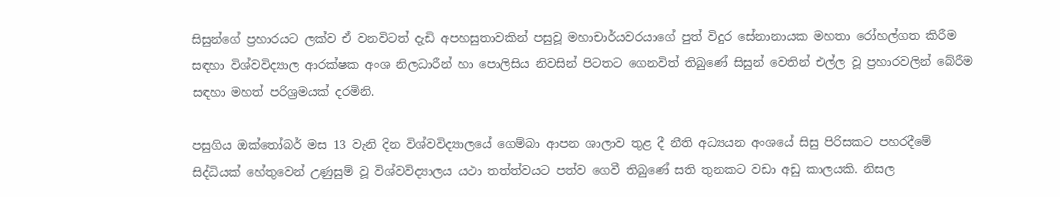සිසුන්ගේ ප්‍රහාරයට ලක්ව ඒ වනවිටත් දැඩි අපහසුතාවකින් පසුවූ මහාචාර්යවරයාගේ පුත් විදුර සේනානායක මහතා රෝහල්ගත කිරීම සඳහා විශ්වවිද්‍යාල ආරක්ෂක අංශ නිලධාරීන් හා පොලිසිය නිවසින් පිටතට ගෙනවිත් තිබුණේ සිසුන් වෙතින් එල්ල වූ ප්‍රහාරවලින් බේරීම සඳහා මහත් පරිශ්‍රමයක් දරමිනි.

පසුගිය ඔක්තෝබර් මස 13 වැනි දින විශ්වවිද්‍යාලයේ ගෙම්බා ආපන ශාලාව තුළ දී නීති අධ්‍යයන අංශයේ සිසු පිරිසකට පහරදීමේ සිද්ධියක් හේතුවෙන් උණුසුම් වූ විශ්වවිද්‍යාලය යථා තත්ත්වයට පත්ව ගෙවී තිබුණේ සති තුනකට වඩා අඩු කාලයකි. නිසල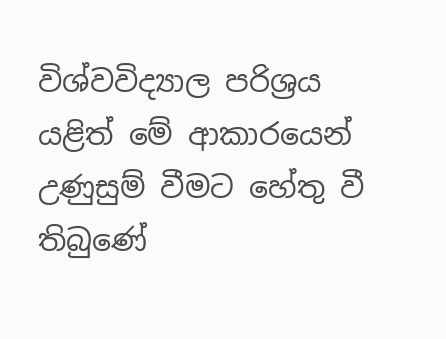විශ්වවිද්‍යාල පරිශ්‍රය යළිත් මේ ආකාරයෙන් උණුසුම් වීමට හේතු වී තිබුණේ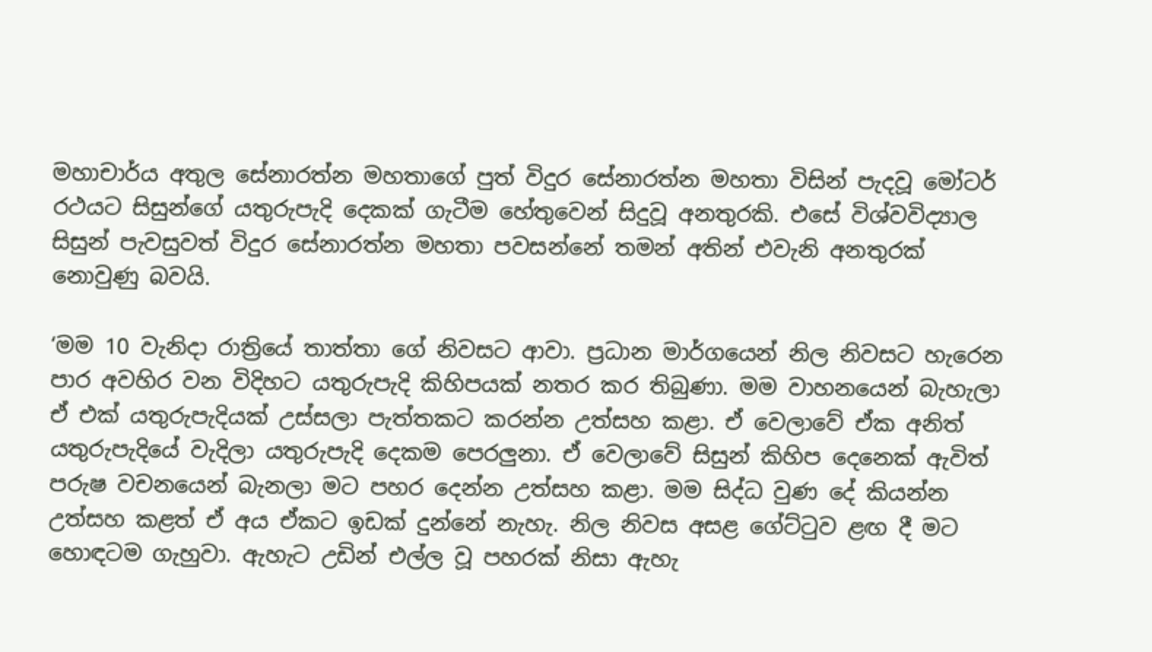මහාචාර්ය අතුල සේනාරත්න මහතාගේ පුත් විදුර සේනාරත්න මහතා විසින් පැදවූ මෝටර් රථයට සිසුන්ගේ යතුරුපැදි දෙකක් ගැටීම හේතුවෙන් සිදුවූ අනතුරකි. එසේ විශ්වවිද්‍යාල සිසුන් පැවසුවත් විදුර සේනාරත්න මහතා පවසන්නේ තමන් අතින් එවැනි අනතුරක් නොවුණු බවයි.

‘මම 10 වැනිදා රාත්‍රියේ තාත්තා ගේ නිවසට ආවා. ප්‍රධාන මාර්ගයෙන් නිල නිවසට හැරෙන පාර අවහිර වන විදිහට යතුරුපැදි කිහිපයක් නතර කර තිබුණා. මම වාහනයෙන් බැහැලා ඒ එක් යතුරුපැදියක් උස්සලා පැත්තකට කරන්න උත්සහ කළා. ඒ වෙලාවේ ඒක අනිත් යතුරුපැදියේ වැදිලා යතුරුපැදි දෙකම පෙරලුනා. ඒ වෙලාවේ සිසුන් කිහිප දෙනෙක් ඇවිත් පරුෂ වචනයෙන් බැනලා මට පහර දෙන්න උත්සහ කළා. මම සිද්ධ වුණ දේ කියන්න උත්සහ කළත් ඒ අය ඒකට ඉඩක් දුන්නේ නැහැ. නිල නිවස අසළ ගේට්ටුව ළඟ දී මට හොඳටම ගැහුවා. ඇහැට උඩින් එල්ල වූ පහරක් නිසා ඇහැ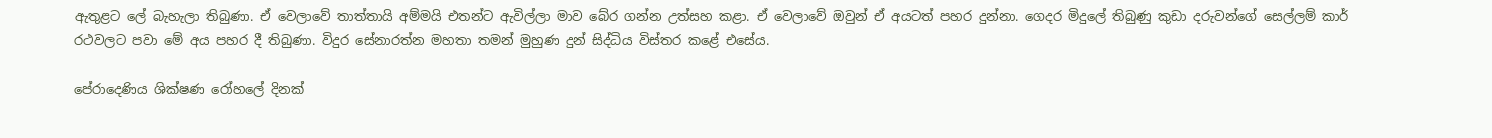ඇතුළට ලේ බැහැලා තිබුණා. ඒ වෙලාවේ තාත්තායි අම්මයි එතන්ට ඇවිල්ලා මාව බේර ගන්න උත්සහ කළා. ඒ වෙලාවේ ඔවුන් ඒ අයටත් පහර දුන්නා. ගෙදර මිදුලේ තිබුණු කුඩා දරුවන්ගේ සෙල්ලම් කාර් රථවලට පවා මේ අය පහර දී තිබුණා. විදුර සේනාරත්න මහතා තමන් මුහුණ දුන් සිද්ධිය විස්තර කළේ එසේය.

පේරාදෙණිය ශික්ෂණ රෝහලේ දිනක්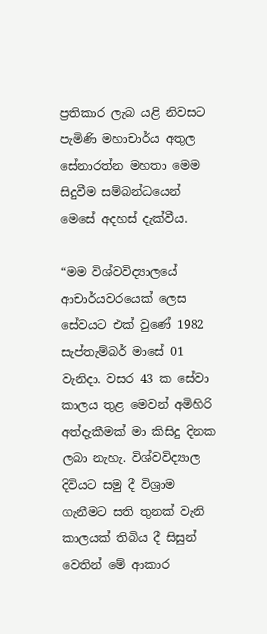ප්‍රතිකාර ලැබ යළි නිවසට පැමිණි මහාචාර්ය අතුල සේනාරත්න මහතා මෙම සිදුවීම සම්බන්ධයෙන් මෙසේ අදහස් දැක්වීය.

“මම විශ්වවිද්‍යාලයේ ආචාර්යවරයෙක් ලෙස සේවයට එක් වුණේ 1982 සැප්තැම්බර් මාසේ 01 වැනිදා. වසර 43 ක සේවා කාලය තුළ මෙවන් අමිහිරි අත්දැකීමක් මා කිසිදු දිනක ලබා නැහැ. විශ්වවිද්‍යාල දිවියට සමු දී විශ්‍රාම ගැනීමට සති තුනක් වැනි කාලයක් තිබිය දී සිසුන් වෙතින් මේ ආකාර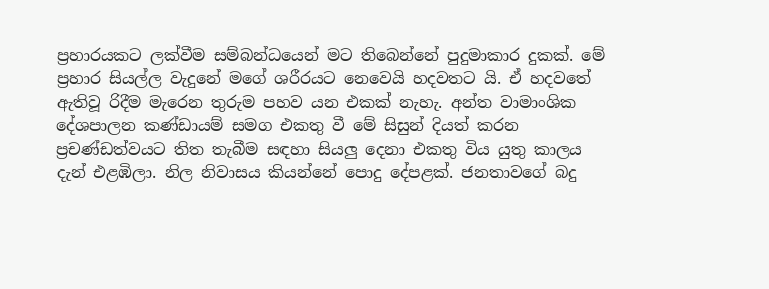ප්‍රහාරයකට ලක්වීම සම්බන්ධයෙන් මට තිබෙන්නේ පුදුමාකාර දුකක්. මේ ප්‍රහාර සියල්ල වැදුනේ මගේ ශරීරයට නෙවෙයි හදවතට යි. ඒ හදවතේ ඇතිවූ රිදීම මැරෙන තුරුම පහව යන එකක් නැහැ. අන්ත වාමාංශික දේශපාලන කණ්ඩායම් සමග එකතු වී මේ සිසුන් දියත් කරන ප්‍රචණ්ඩත්වයට තිත තැබීම සඳහා සියලු දෙනා එකතු විය යුතු කාලය දැන් එළඹිලා. නිල නිවාසය කියන්නේ පොදු දේපළක්. ජනතාවගේ බදු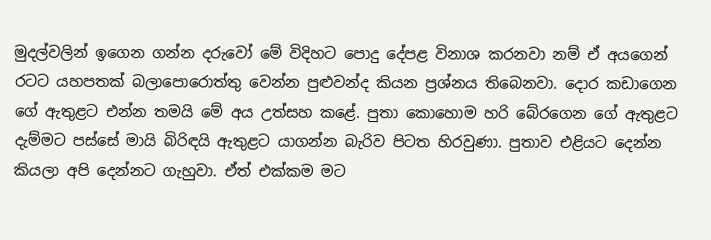මුදල්වලින් ඉගෙන ගන්න දරුවෝ මේ විදිහට පොදු දේපළ විනාශ කරනවා නම් ඒ අයගෙන් රටට යහපතක් බලාපොරොත්තු වෙන්න පුළුවන්ද කියන ප්‍රශ්නය තිබෙනවා. දොර කඩාගෙන ගේ ඇතුළට එන්න තමයි මේ අය උත්සහ කළේ. පුතා කොහොම හරි බේරගෙන ගේ ඇතුළට දැම්මට පස්සේ මායි බිරිඳයි ඇතුළට යාගන්න බැරිව පිටත හිරවුණා. පුතාව එළියට දෙන්න කියලා අපි දෙන්නට ගැහුවා. ඒත් එක්කම මට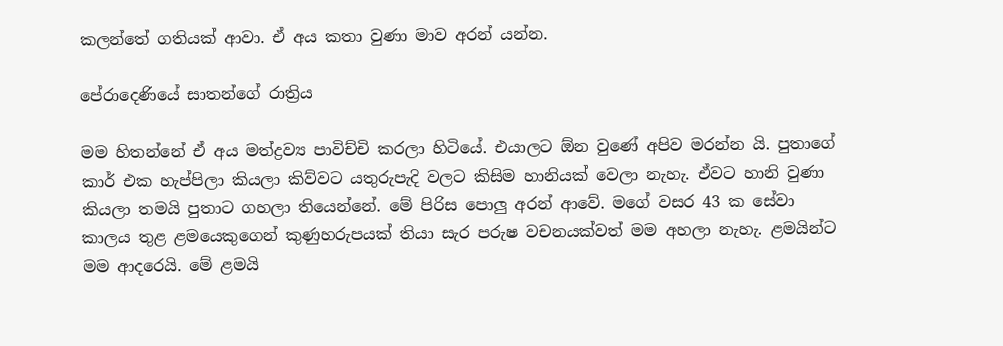කලන්තේ ගතියක් ආවා. ඒ අය කතා වුණා මාව අරන් යන්න.

පේරාදෙණියේ සාතන්ගේ රාත්‍රිය

මම හිතන්නේ ඒ අය මත්ද්‍රව්‍ය පාවිච්චි කරලා හිටියේ. එයාලට ඕන වුණේ අපිව මරන්න යි. පුතාගේ කාර් එක හැප්පිලා කියලා කිව්වට යතුරුපැදි වලට කිසිම හානියක් වෙලා නැහැ. ඒවට හානි වුණා කියලා තමයි පුතාට ගහලා තියෙන්නේ. මේ පිරිස පොලු අරන් ආවේ. මගේ වසර 43 ක සේවා කාලය තුළ ළමයෙකුගෙන් කුණුහරුපයක් තියා සැර පරුෂ වචනයක්වත් මම අහලා නැහැ. ළමයින්ට මම ආදරෙයි. මේ ළමයි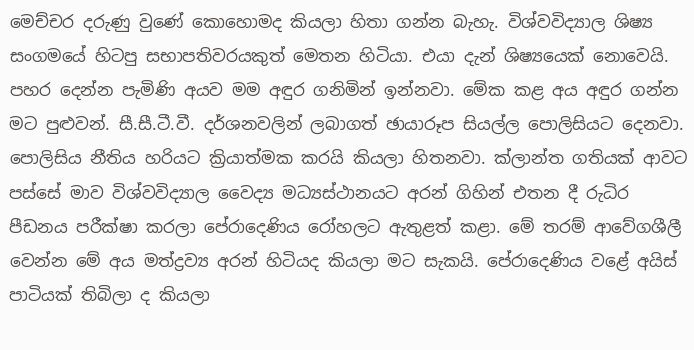මෙච්චර දරුණු වුණේ කොහොමද කියලා හිතා ගන්න බැහැ. විශ්වවිද්‍යාල ශිෂ්‍ය සංගමයේ හිටපු සභාපතිවරයකුත් මෙතන හිටියා. එයා දැන් ශිෂ්‍යයෙක් නොවෙයි. පහර දෙන්න පැමිණි අයව මම අඳුර ගනිමින් ඉන්නවා. මේක කළ අය අඳුර ගන්න මට පුළුවන්. සී.සී.ටී.වී. දර්ශනවලින් ලබාගත් ඡායාරූප සියල්ල පොලිසියට දෙනවා. පොලිසිය නීතිය හරියට ක්‍රියාත්මක කරයි කියලා හිතනවා. ක්ලාන්ත ගතියක් ආවට පස්සේ මාව විශ්වවිද්‍යාල වෛද්‍ය මධ්‍යස්ථානයට අරන් ගිහින් එතන දී රුධිර පීඩනය පරීක්ෂා කරලා පේරාදෙණිය රෝහලට ඇතුළත් කළා. මේ තරම් ආවේගශීලී වෙන්න මේ අය මත්ද්‍රව්‍ය අරන් හිටියද කියලා මට සැකයි. පේරාදෙණිය වළේ අයිස් පාටියක් තිබිලා ද කියලා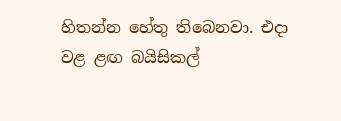හිතන්න හේතු තිබෙනවා. එදා වළ ළඟ බයිසිකල්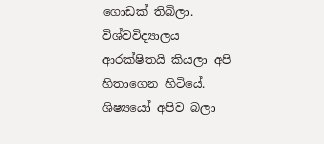ගොඩක් තිබිලා. විශ්වවිද්‍යාලය ආරක්ෂිතයි කියලා අපි හිතාගෙන හිටියේ. ශිෂ්‍යයෝ අපිව බලා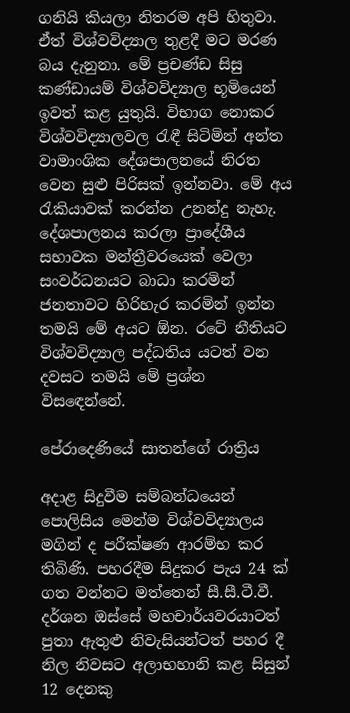ගනියි කියලා නිතරම අපි හිතුවා. ඒත් විශ්වවිද්‍යාල තුළදී මට මරණ බය දැනුනා. මේ ප්‍රචණ්ඩ සිසු කණ්ඩායම් විශ්වවිද්‍යාල භූමියෙන් ඉවත් කළ යුතුයි. විභාග නොකර විශ්වවිද්‍යාලවල රැඳී සිටිමින් අන්ත වාමාංශික දේශපාලනයේ නිරත වෙන සුළු පිරිසක් ඉන්නවා. මේ අය රැකියාවක් කරන්න උනන්දු නැහැ. දේශපාලනය කරලා ප්‍රාදේශීය සභාවක මන්ත්‍රීවරයෙක් වෙලා සංවර්ධනයට බාධා කරමින් ජනතාවට හිරිහැර කරමින් ඉන්න තමයි මේ අයට ඕන. රටේ නීතියට විශ්වවිද්‍යාල පද්ධතිය යටත් වන දවසට තමයි මේ ප්‍රශ්න විසඳෙන්නේ.

පේරාදෙණියේ සාතන්ගේ රාත්‍රිය

අදාළ සිදුවීම සම්බන්ධයෙන් පොලිසිය මෙන්ම විශ්වවිද්‍යාලය මගින් ද පරීක්ෂණ ආරම්භ කර තිබිණි. පහරදීම සිදුකර පැය 24 ක් ගත වන්නට මත්තෙන් සී.සී.ටී.වී. දර්ශන ඔස්සේ මහචාර්යවරයාටත් පුතා ඇතුළු නිවැසියන්ටත් පහර දී නිල නිවසට අලාභහානි කළ සිසුන් 12 දෙනකු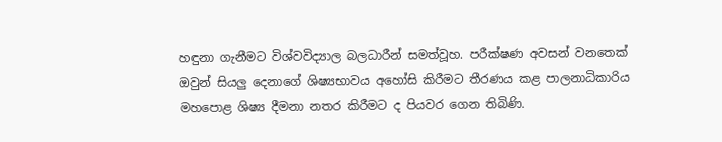හඳුනා ගැනීමට විශ්වවිද්‍යාල බලධාරීන් සමත්වූහ. පරීක්ෂණ අවසන් වනතෙක් ඔවුන් සියලු දෙනාගේ ශිෂ්‍යභාවය අහෝසි කිරීමට තීරණය කළ පාලනාධිකාරිය මහපොළ ශිෂ්‍ය දීමනා නතර කිරීමට ද පියවර ගෙන තිබිණි.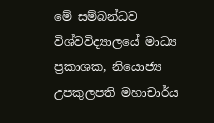මේ සම්බන්ධව විශ්වවිද්‍යාලයේ මාධ්‍ය ප්‍රකාශක, නියොජ්‍ය උපකුලපති මහාචාර්ය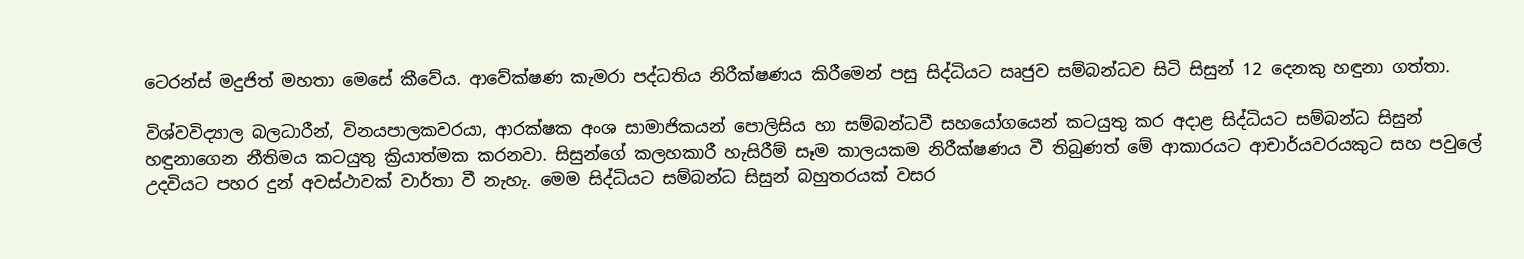ටෙරන්ස් මදුජිත් මහතා මෙසේ කීවේය. ආවේක්ෂණ කැමරා පද්ධතිය නිරීක්ෂණය කිරීමෙන් පසු සිද්ධියට ඍජුව සම්බන්ධව සිටි සිසුන් 12 දෙනකු හඳුනා ගත්තා.

විශ්වවිද්‍යාල බලධාරීන්, විනයපාලකවරයා, ආරක්ෂක අංශ සාමාජිකයන් පොලිසිය හා සම්බන්ධවී සහයෝගයෙන් කටයුතු කර අදාළ සිද්ධියට සම්බන්ධ සිසුන් හඳුනාගෙන නීතිමය කටයුතු ක්‍රියාත්මක කරනවා. සිසුන්ගේ කලහකාරී හැසිරීම් සෑම කාලයකම නිරීක්ෂණය වී තිබුණත් මේ ආකාරයට ආචාර්යවරයකුට සහ පවුලේ උදවියට පහර දුන් අවස්ථාවක් වාර්තා වී නැහැ. මෙම සිද්ධියට සම්බන්ධ සිසුන් බහුතරයක් වසර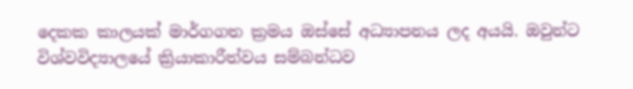දෙකක කාලයක් මාර්ගගත ක්‍රමය ඔස්සේ අධ්‍යාපනය ලද අයයි. ඔවුන්ට විශ්වවිද්‍යාලයේ ක්‍රියාකාරීත්වය සම්බන්ධව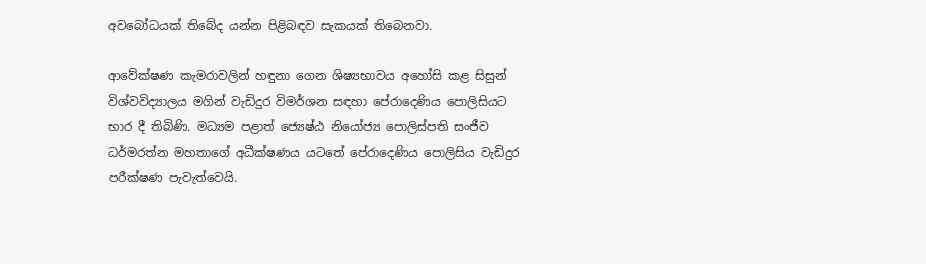අවබෝධයක් තිබේද යන්න පිළිබඳව සැකයක් තිබෙනවා.

ආවේක්ෂණ කැමරාවලින් හඳුනා ගෙන ශිෂ්‍යභාවය අහෝසි කළ සිසුන් විශ්වවිද්‍යාලය මගින් වැඩිදුර විමර්ශන සඳහා පේරාදෙණිය පොලිසියට භාර දී තිබිණි. මධ්‍යම පළාත් ජ්‍යෙෂ්ඨ නියෝජ්‍ය පොලිස්පති සංජීව ධර්මරත්න මහතාගේ අධීක්ෂණය යටතේ පේරාදෙණිය පොලිසිය වැඩිදුර පරීක්ෂණ පැවැත්වෙයි.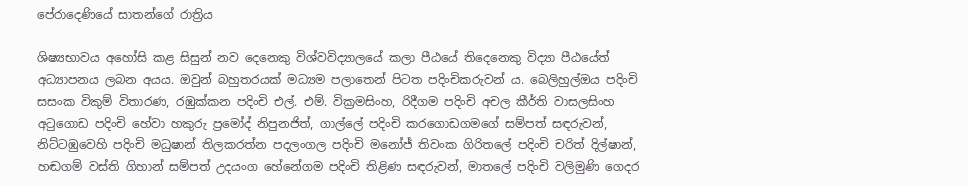පේරාදෙණියේ සාතන්ගේ රාත්‍රිය

ශිෂ්‍යභාවය අහෝසි කළ සිසුන් නව දෙනෙකු විශ්වවිද්‍යාලයේ කලා පීඨයේ තිදෙනෙකු විද්‍යා පීඨයේත් අධ්‍යාපනය ලබන අයය. ඔවුන් බහුතරයක් මධ්‍යම පලාතෙන් පිටත පදිංචිකරුවන් ය. බෙලිහුල්ඔය පදිංචි සසංක විකුම් විතාරණ, රඹුක්කන පදිංචි එල්. එම්. වික්‍රමසිංහ, රිදීගම පදිංචි අචල කීර්ති වාසලසිංහ අටුගොඩ පදිංචි හේවා හකුරු ප්‍රමෝද් නිපුනජිත්, ගාල්ලේ පදිංචි කරගොඩගමගේ සම්පත් සඳරුවන්, නිට්ටඹුවෙහි පදිංචි මධුෂාන් තිලකරත්න පදලංගල පදිංචි මනෝජ් තිවංක ගිරිතලේ පදිංචි චරිත් දිල්ෂාන්, හඬගම් වස්ති ගිහාන් සම්පත් උදයංග හේනේගම පදිංචි තිළිණ සඳරුවන්, මාතලේ පදිංචි වලිමුණි ගෙදර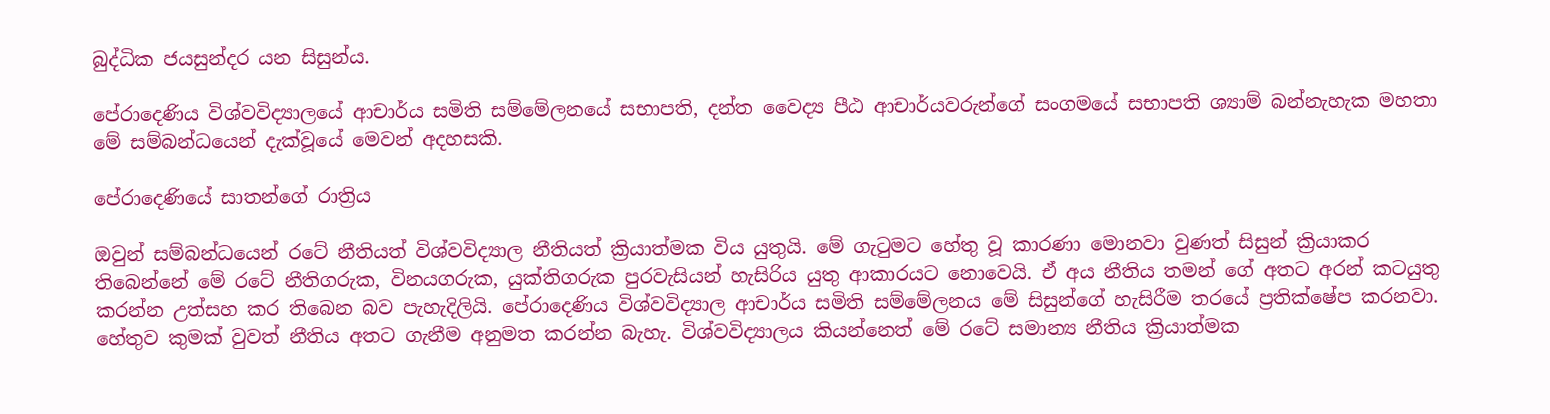බුද්ධික ජයසුන්දර යන සිසුන්ය.

පේරාදෙණිය විශ්වවිද්‍යාලයේ ආචාර්ය සමිති සම්මේලනයේ සභාපති, දන්ත වෛද්‍ය පීඨ ආචාර්යවරුන්ගේ සංගමයේ සභාපති ශ්‍යාම් බන්නැහැක මහතා මේ සම්බන්ධයෙන් දැක්වූයේ මෙවන් අදහසකි.

පේරාදෙණියේ සාතන්ගේ රාත්‍රිය

ඔවුන් සම්බන්ධයෙන් රටේ නීතියත් විශ්වවිද්‍යාල නීතියත් ක්‍රියාත්මක විය යුතුයි. මේ ගැටුමට හේතු වූ කාරණා මොනවා වුණත් සිසුන් ක්‍රියාකර තිබෙන්නේ මේ රටේ නීතිගරුක, විනයගරුක, යුක්තිගරුක පුරවැසියන් හැසිරිය යුතු ආකාරයට නොවෙයි. ඒ අය නීතිය තමන් ගේ අතට අරන් කටයුතු කරන්න උත්සහ කර තිබෙන බව පැහැදිලියි. පේරාදෙණිය විශ්වවිද්‍යාල ආචාර්ය සමිති සම්මේලනය මේ සිසුන්ගේ හැසිරීම තරයේ ප්‍රතික්ෂේප කරනවා. හේතුව කුමක් වුවත් නීතිය අතට ගැනීම අනුමත කරන්න බැහැ. විශ්වවිද්‍යාලය කියන්නෙත් මේ රටේ සමාන්‍ය නීතිය ක්‍රියාත්මක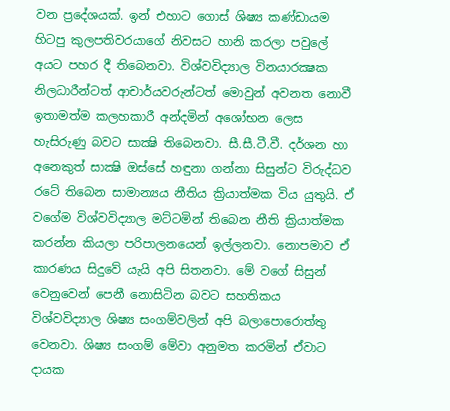වන ප්‍රදේශයක්. ඉන් එහාට ගොස් ශිෂ්‍ය කණ්ඩායම හිටපු කුලපතිවරයාගේ නිවසට හානි කරලා පවුලේ අයට පහර දී තිබෙනවා. විශ්වවිද්‍යාල විනයාරක්‍ෂක නිලධාරීන්ටත් ආචාර්යවරුන්ටත් මොවුන් අවනත නොවී ඉතාමත්ම කලහකාරී අන්දමින් අශෝභන ලෙස හැසිරුණු බවට සාක්‍ෂි තිබෙනවා. සී.සී.ටී.වී. දර්ශන හා අනෙකුත් සාක්‍ෂි ඔස්සේ හඳුනා ගන්නා සිසුන්ට විරුද්ධව රටේ තිබෙන සාමාන්‍යය නීතිය ක්‍රියාත්මක විය යුතුයි. ඒ වගේම විශ්වවිද්‍යාල මට්ටමින් තිබෙන නීති ක්‍රියාත්මක කරන්න කියලා පරිපාලනයෙන් ඉල්ලනවා. නොපමාව ඒ කාරණය සිදුවේ යැයි අපි සිතනවා. මේ වගේ සිසුන් වෙනුවෙන් පෙනී නොසිටින බවට සහතිකය විශ්වවිද්‍යාල ශිෂ්‍ය සංගම්වලින් අපි බලාපොරොත්තු වෙනවා. ශිෂ්‍ය සංගම් මේවා අනුමත කරමින් ඒවාට දායක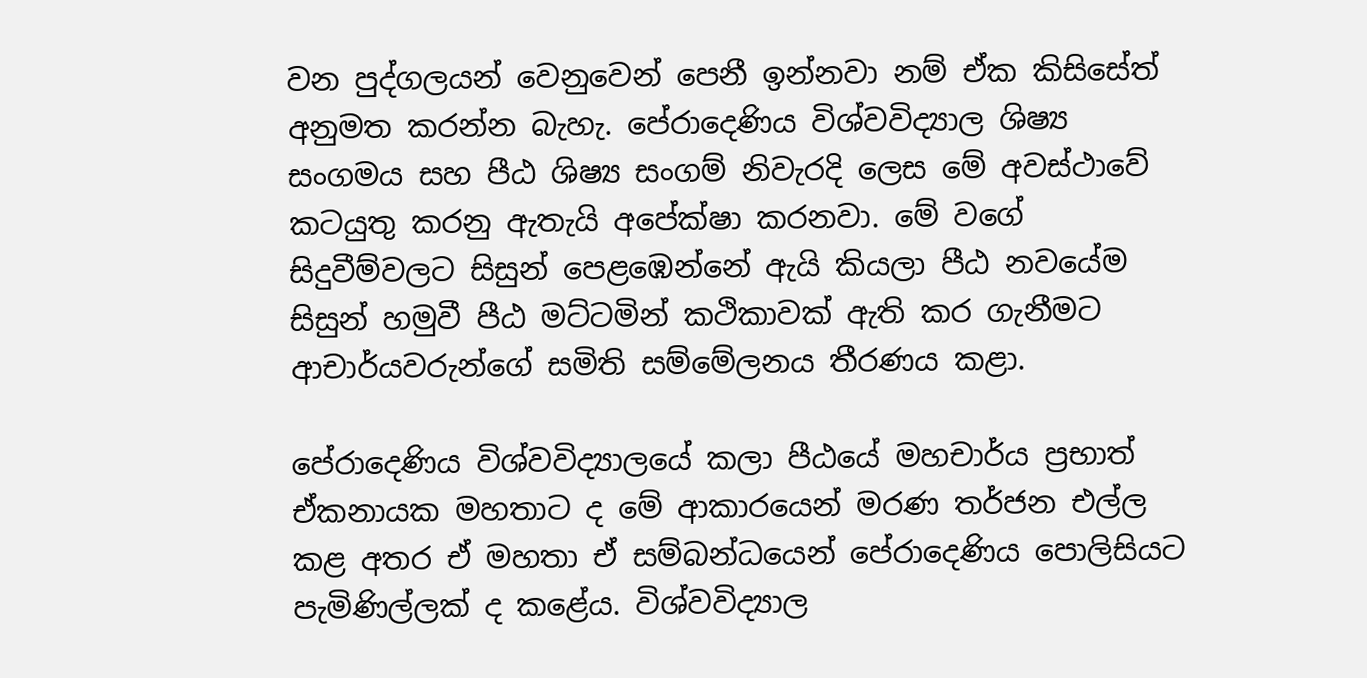වන පුද්ගලයන් වෙනුවෙන් පෙනී ඉන්නවා නම් ඒක කිසිසේත් අනුමත කරන්න බැහැ. පේරාදෙණිය විශ්වවිද්‍යාල ශිෂ්‍ය සංගමය සහ පීඨ ශිෂ්‍ය සංගම් නිවැරදි ලෙස මේ අවස්ථාවේ කටයුතු කරනු ඇතැයි අපේක්ෂා කරනවා. මේ වගේ සිදුවීම්වලට සිසුන් පෙළඹෙන්නේ ඇයි කියලා පීඨ නවයේම සිසුන් හමුවී පීඨ මට්ටමින් කථිකාවක් ඇති කර ගැනීමට ආචාර්යවරුන්ගේ සමිති සම්මේලනය තීරණය කළා.

පේරාදෙණිය විශ්වවිද්‍යාලයේ කලා පීඨයේ මහචාර්ය ප්‍රභාත් ඒකනායක මහතාට ද මේ ආකාරයෙන් මරණ තර්ජන එල්ල කළ අතර ඒ මහතා ඒ සම්බන්ධයෙන් පේරාදෙණිය පොලිසියට පැමිණිල්ලක් ද කළේය. විශ්වවිද්‍යාල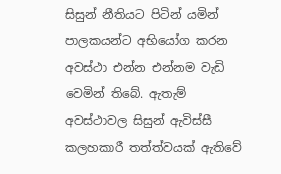සිසුන් නීතියට පිටින් යමින් පාලකයන්ට අභියෝග කරන අවස්ථා එන්න එන්නම වැඩි වෙමින් තිබේ. ඇතැම් අවස්ථාවල සිසුන් ඇවිස්සී කලහකාරී තත්ත්වයක් ඇතිවේ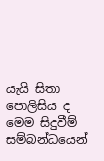යැයි සිතා පොලිසිය ද මෙම සිදුවීම් සම්බන්ධයෙන්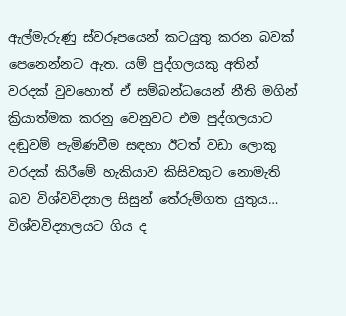ඇල්මැරුණු ස්වරූපයෙන් කටයුතු කරන බවක් පෙනෙන්නට ඇත. යම් පුද්ගලයකු අතින් වරදක් වුවහොත් ඒ සම්බන්ධයෙන් නීති මගින් ක්‍රියාත්මක කරනු වෙනුවට එම පුද්ගලයාට දඬුවම් පැමිණවීම සඳහා ඊටත් වඩා ලොකු වරදක් කිරීමේ හැකියාව කිසිවකුට නොමැති බව විශ්වවිද්‍යාල සිසුන් තේරුම්ගත යුතුය… විශ්වවිද්‍යාලයට ගිය ද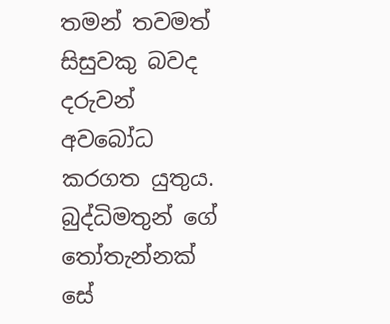තමන් තවමත් සිසුවකු බවද දරුවන් අවබෝධ කරගත යුතුය. බුද්ධිමතුන් ගේ තෝතැන්නක් සේ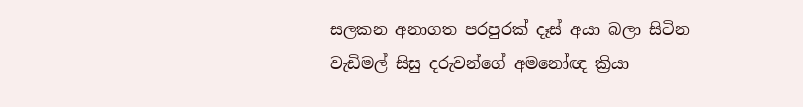සලකන අනාගත පරපුරක් දෑස් අයා බලා සිටින වැඩිමල් සිසු දරුවන්ගේ අමනෝඥ ක්‍රියා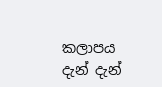කලාපය දැන් දැන්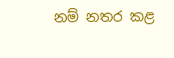නම් නතර කළ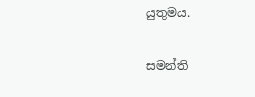යුතුමය.

සමන්ති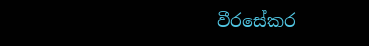වීරසේකර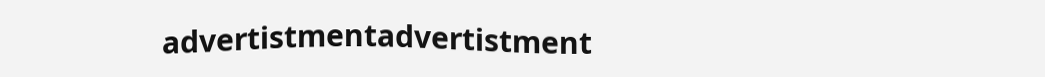advertistmentadvertistment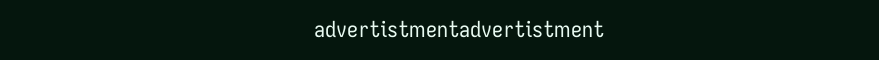advertistmentadvertistment